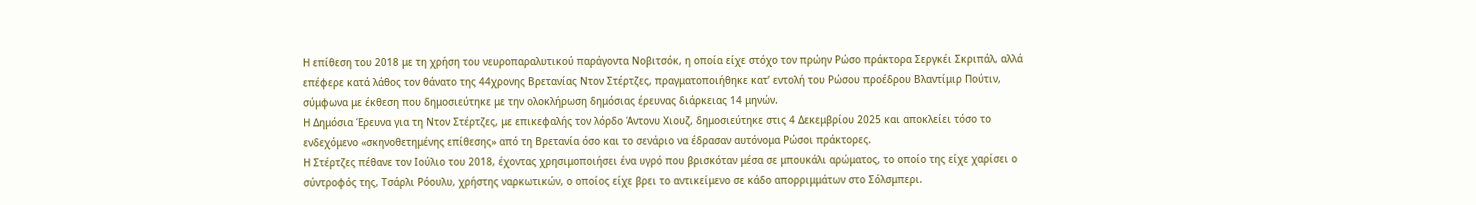Η επίθεση του 2018 με τη χρήση του νευροπαραλυτικού παράγοντα Νοβιτσόκ, η οποία είχε στόχο τον πρώην Ρώσο πράκτορα Σεργκέι Σκριπάλ, αλλά επέφερε κατά λάθος τον θάνατο της 44χρονης Βρετανίας Ντον Στέρτζες, πραγματοποιήθηκε κατ’ εντολή του Ρώσου προέδρου Βλαντίμιρ Πούτιν, σύμφωνα με έκθεση που δημοσιεύτηκε με την ολοκλήρωση δημόσιας έρευνας διάρκειας 14 μηνών.
Η Δημόσια Έρευνα για τη Ντον Στέρτζες, με επικεφαλής τον λόρδο Άντονυ Χιουζ, δημοσιεύτηκε στις 4 Δεκεμβρίου 2025 και αποκλείει τόσο το ενδεχόμενο «σκηνοθετημένης επίθεσης» από τη Βρετανία όσο και το σενάριο να έδρασαν αυτόνομα Ρώσοι πράκτορες.
Η Στέρτζες πέθανε τον Ιούλιο του 2018, έχοντας χρησιμοποιήσει ένα υγρό που βρισκόταν μέσα σε μπουκάλι αρώματος, το οποίο της είχε χαρίσει ο σύντροφός της, Τσάρλι Ρόουλυ, χρήστης ναρκωτικών, ο οποίος είχε βρει το αντικείμενο σε κάδο απορριμμάτων στο Σόλσμπερι.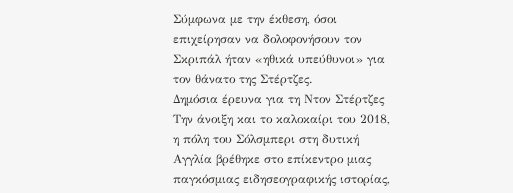Σύμφωνα με την έκθεση, όσοι επιχείρησαν να δολοφονήσουν τον Σκριπάλ ήταν «ηθικά υπεύθυνοι» για τον θάνατο της Στέρτζες.
Δημόσια έρευνα για τη Ντον Στέρτζες
Την άνοιξη και το καλοκαίρι του 2018, η πόλη του Σόλσμπερι στη δυτική Αγγλία βρέθηκε στο επίκεντρο μιας παγκόσμιας ειδησεογραφικής ιστορίας,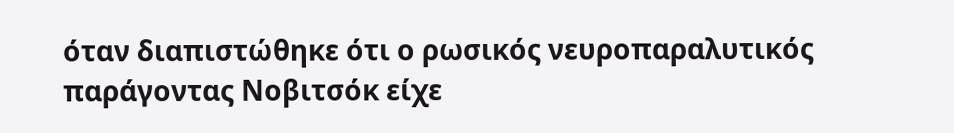όταν διαπιστώθηκε ότι ο ρωσικός νευροπαραλυτικός παράγοντας Νοβιτσόκ είχε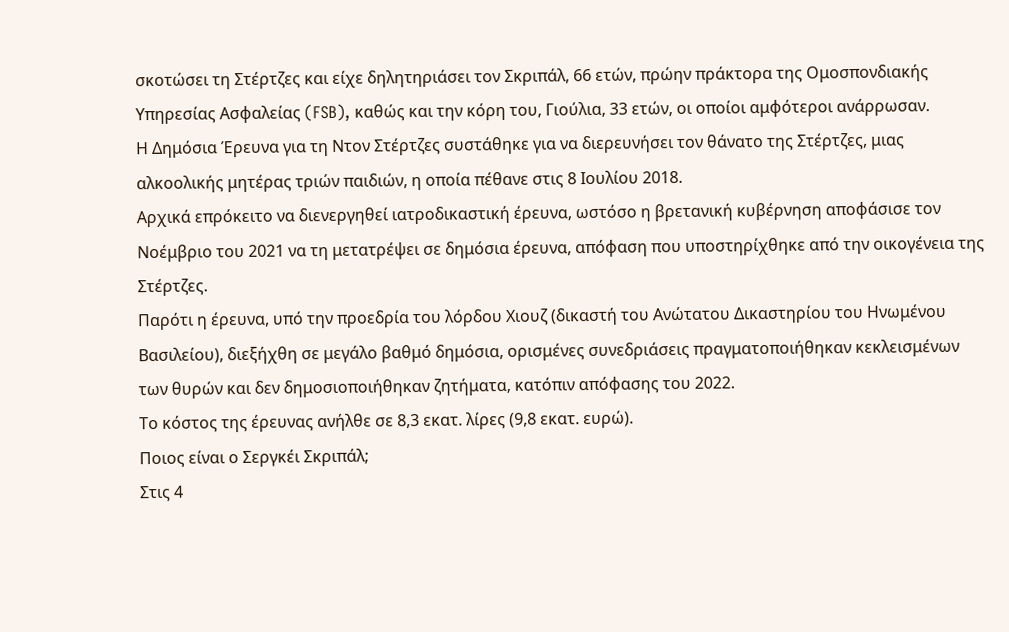σκοτώσει τη Στέρτζες και είχε δηλητηριάσει τον Σκριπάλ, 66 ετών, πρώην πράκτορα της Ομοσπονδιακής Υπηρεσίας Ασφαλείας (FSB), καθώς και την κόρη του, Γιούλια, 33 ετών, οι οποίοι αμφότεροι ανάρρωσαν.
Η Δημόσια Έρευνα για τη Ντον Στέρτζες συστάθηκε για να διερευνήσει τον θάνατο της Στέρτζες, μιας αλκοολικής μητέρας τριών παιδιών, η οποία πέθανε στις 8 Ιουλίου 2018.
Αρχικά επρόκειτο να διενεργηθεί ιατροδικαστική έρευνα, ωστόσο η βρετανική κυβέρνηση αποφάσισε τον Νοέμβριο του 2021 να τη μετατρέψει σε δημόσια έρευνα, απόφαση που υποστηρίχθηκε από την οικογένεια της Στέρτζες.
Παρότι η έρευνα, υπό την προεδρία του λόρδου Χιουζ (δικαστή του Ανώτατου Δικαστηρίου του Ηνωμένου Βασιλείου), διεξήχθη σε μεγάλο βαθμό δημόσια, ορισμένες συνεδριάσεις πραγματοποιήθηκαν κεκλεισμένων των θυρών και δεν δημοσιοποιήθηκαν ζητήματα, κατόπιν απόφασης του 2022.
Το κόστος της έρευνας ανήλθε σε 8,3 εκατ. λίρες (9,8 εκατ. ευρώ).
Ποιος είναι ο Σεργκέι Σκριπάλ;
Στις 4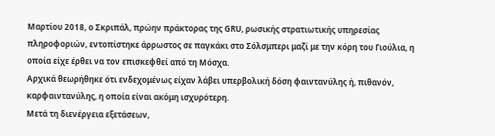Μαρτίου 2018, ο Σκριπάλ, πρώην πράκτορας της GRU, ρωσικής στρατιωτικής υπηρεσίας πληροφοριών, εντοπίστηκε άρρωστος σε παγκάκι στο Σόλσμπερι μαζί με την κόρη του Γιούλια, η οποία είχε έρθει να τον επισκεφθεί από τη Μόσχα.
Αρχικά θεωρήθηκε ότι ενδεχομένως είχαν λάβει υπερβολική δόση φαιντανύλης ή, πιθανόν, καρφαιντανύλης, η οποία είναι ακόμη ισχυρότερη.
Μετά τη διενέργεια εξετάσεων,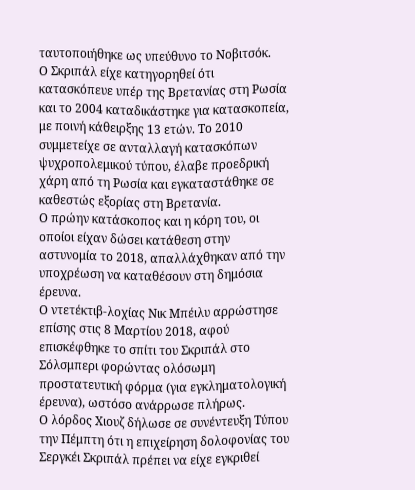ταυτοποιήθηκε ως υπεύθυνο το Νοβιτσόκ.
Ο Σκριπάλ είχε κατηγορηθεί ότι κατασκόπευε υπέρ της Βρετανίας στη Ρωσία και το 2004 καταδικάστηκε για κατασκοπεία, με ποινή κάθειρξης 13 ετών. Το 2010 συμμετείχε σε ανταλλαγή κατασκόπων ψυχροπολεμικού τύπου, έλαβε προεδρική χάρη από τη Ρωσία και εγκαταστάθηκε σε καθεστώς εξορίας στη Βρετανία.
Ο πρώην κατάσκοπος και η κόρη του, οι οποίοι είχαν δώσει κατάθεση στην αστυνομία το 2018, απαλλάχθηκαν από την υποχρέωση να καταθέσουν στη δημόσια έρευνα.
Ο ντετέκτιβ-λοχίας Νικ Μπέιλυ αρρώστησε επίσης στις 8 Μαρτίου 2018, αφού επισκέφθηκε το σπίτι του Σκριπάλ στο Σόλσμπερι φορώντας ολόσωμη προστατευτική φόρμα (για εγκληματολογική έρευνα), ωστόσο ανάρρωσε πλήρως.
Ο λόρδος Χιουζ δήλωσε σε συνέντευξη Τύπου την Πέμπτη ότι η επιχείρηση δολοφονίας του Σεργκέι Σκριπάλ πρέπει να είχε εγκριθεί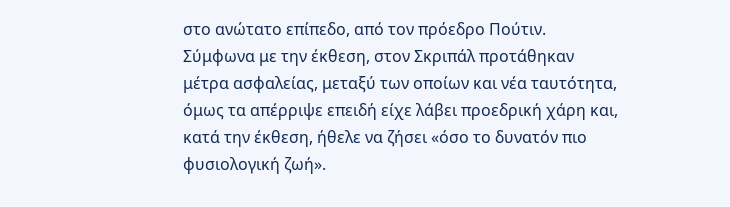στο ανώτατο επίπεδο, από τον πρόεδρο Πούτιν.
Σύμφωνα με την έκθεση, στον Σκριπάλ προτάθηκαν μέτρα ασφαλείας, μεταξύ των οποίων και νέα ταυτότητα, όμως τα απέρριψε επειδή είχε λάβει προεδρική χάρη και, κατά την έκθεση, ήθελε να ζήσει «όσο το δυνατόν πιο φυσιολογική ζωή».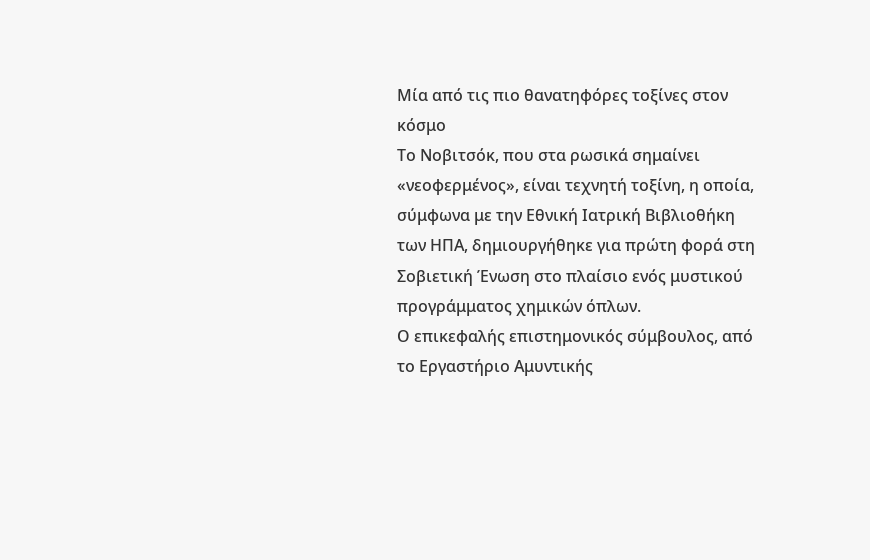Μία από τις πιο θανατηφόρες τοξίνες στον κόσμο
Το Νοβιτσόκ, που στα ρωσικά σημαίνει «νεοφερμένος», είναι τεχνητή τοξίνη, η οποία, σύμφωνα με την Εθνική Ιατρική Βιβλιοθήκη των ΗΠΑ, δημιουργήθηκε για πρώτη φορά στη Σοβιετική Ένωση στο πλαίσιο ενός μυστικού προγράμματος χημικών όπλων.
Ο επικεφαλής επιστημονικός σύμβουλος, από το Εργαστήριο Αμυντικής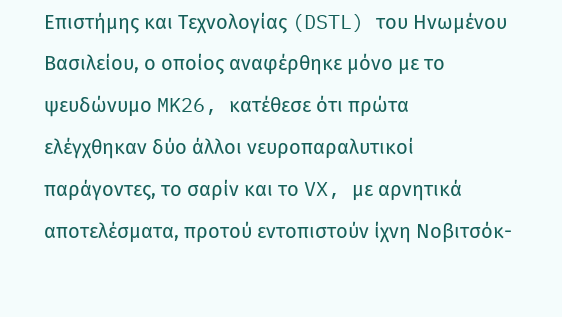Επιστήμης και Τεχνολογίας (DSTL) του Ηνωμένου Βασιλείου, ο οποίος αναφέρθηκε μόνο με το ψευδώνυμο MK26, κατέθεσε ότι πρώτα ελέγχθηκαν δύο άλλοι νευροπαραλυτικοί παράγοντες, το σαρίν και το VX, με αρνητικά αποτελέσματα, προτού εντοπιστούν ίχνη Νοβιτσόκ-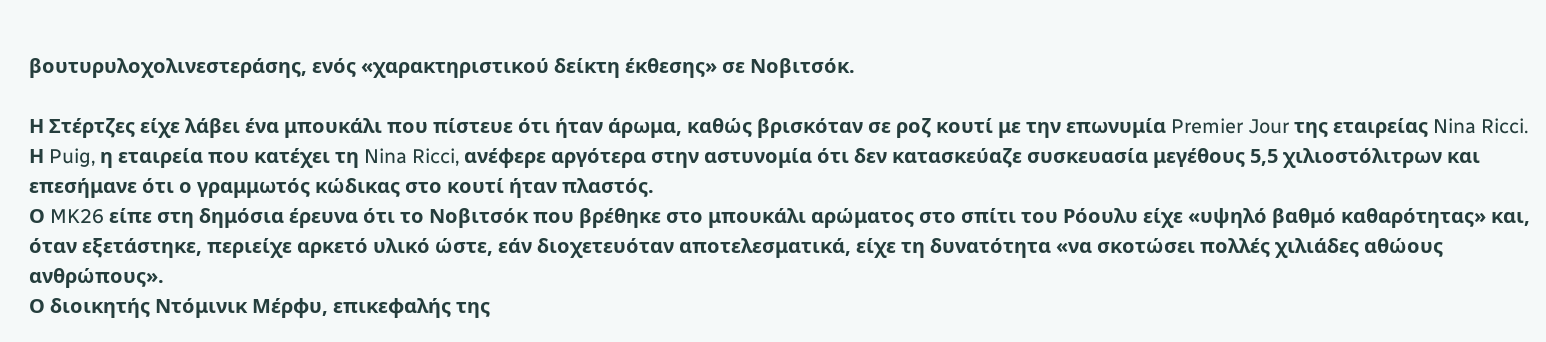βουτυρυλοχολινεστεράσης, ενός «χαρακτηριστικού δείκτη έκθεσης» σε Νοβιτσόκ.

Η Στέρτζες είχε λάβει ένα μπουκάλι που πίστευε ότι ήταν άρωμα, καθώς βρισκόταν σε ροζ κουτί με την επωνυμία Premier Jour της εταιρείας Nina Ricci.
Η Puig, η εταιρεία που κατέχει τη Nina Ricci, ανέφερε αργότερα στην αστυνομία ότι δεν κατασκεύαζε συσκευασία μεγέθους 5,5 χιλιοστόλιτρων και επεσήμανε ότι ο γραμμωτός κώδικας στο κουτί ήταν πλαστός.
Ο MK26 είπε στη δημόσια έρευνα ότι το Νοβιτσόκ που βρέθηκε στο μπουκάλι αρώματος στο σπίτι του Ρόουλυ είχε «υψηλό βαθμό καθαρότητας» και, όταν εξετάστηκε, περιείχε αρκετό υλικό ώστε, εάν διοχετευόταν αποτελεσματικά, είχε τη δυνατότητα «να σκοτώσει πολλές χιλιάδες αθώους ανθρώπους».
Ο διοικητής Ντόμινικ Μέρφυ, επικεφαλής της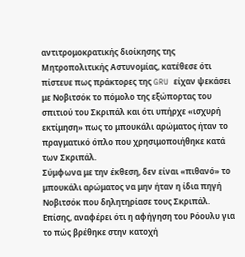αντιτρομοκρατικής διοίκησης της Μητροπολιτικής Αστυνομίας, κατέθεσε ότι πίστευε πως πράκτορες της GRU είχαν ψεκάσει με Νοβιτσόκ το πόμολο της εξώπορτας του σπιτιού του Σκριπάλ και ότι υπήρχε «ισχυρή εκτίμηση» πως το μπουκάλι αρώματος ήταν το πραγματικό όπλο που χρησιμοποιήθηκε κατά των Σκριπάλ.
Σύμφωνα με την έκθεση, δεν είναι «πιθανό» το μπουκάλι αρώματος να μην ήταν η ίδια πηγή Νοβιτσόκ που δηλητηρίασε τους Σκριπάλ. Επίσης, αναφέρει ότι η αφήγηση του Ρόουλυ για το πώς βρέθηκε στην κατοχή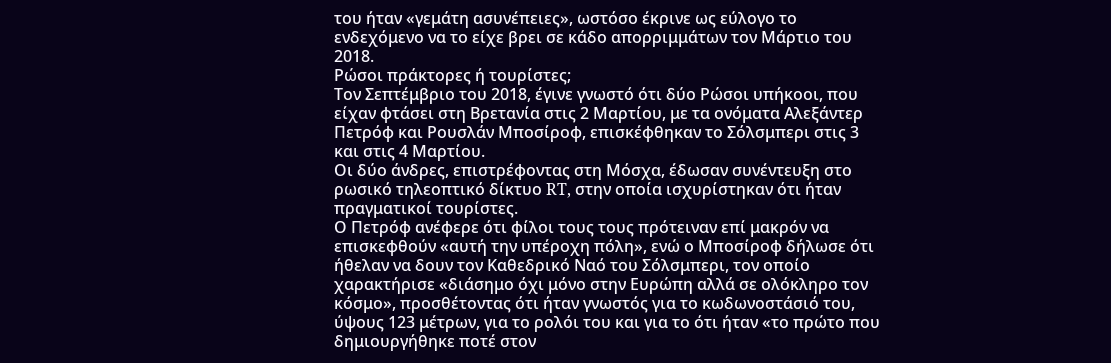του ήταν «γεμάτη ασυνέπειες», ωστόσο έκρινε ως εύλογο το ενδεχόμενο να το είχε βρει σε κάδο απορριμμάτων τον Μάρτιο του 2018.
Ρώσοι πράκτορες ή τουρίστες;
Τον Σεπτέμβριο του 2018, έγινε γνωστό ότι δύο Ρώσοι υπήκοοι, που είχαν φτάσει στη Βρετανία στις 2 Μαρτίου, με τα ονόματα Αλεξάντερ Πετρόφ και Ρουσλάν Μποσίροφ, επισκέφθηκαν το Σόλσμπερι στις 3 και στις 4 Μαρτίου.
Οι δύο άνδρες, επιστρέφοντας στη Μόσχα, έδωσαν συνέντευξη στο ρωσικό τηλεοπτικό δίκτυο RT, στην οποία ισχυρίστηκαν ότι ήταν πραγματικοί τουρίστες.
Ο Πετρόφ ανέφερε ότι φίλοι τους τους πρότειναν επί μακρόν να επισκεφθούν «αυτή την υπέροχη πόλη», ενώ ο Μποσίροφ δήλωσε ότι ήθελαν να δουν τον Καθεδρικό Ναό του Σόλσμπερι, τον οποίο χαρακτήρισε «διάσημο όχι μόνο στην Ευρώπη αλλά σε ολόκληρο τον κόσμο», προσθέτοντας ότι ήταν γνωστός για το κωδωνοστάσιό του, ύψους 123 μέτρων, για το ρολόι του και για το ότι ήταν «το πρώτο που δημιουργήθηκε ποτέ στον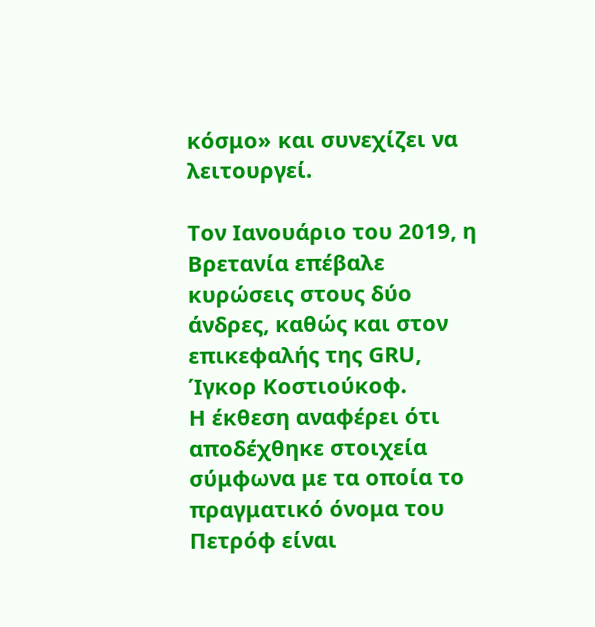κόσμο» και συνεχίζει να λειτουργεί.

Τον Ιανουάριο του 2019, η Βρετανία επέβαλε κυρώσεις στους δύο άνδρες, καθώς και στον επικεφαλής της GRU, Ίγκορ Κοστιούκοφ.
Η έκθεση αναφέρει ότι αποδέχθηκε στοιχεία σύμφωνα με τα οποία το πραγματικό όνομα του Πετρόφ είναι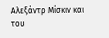Αλεξάντρ Μίσκιν και του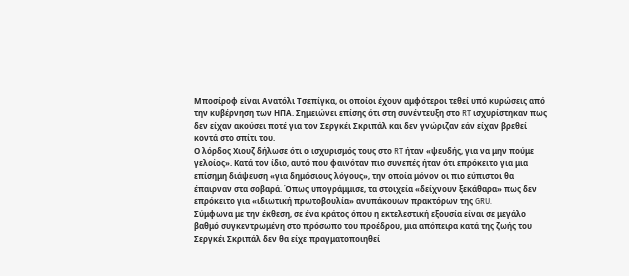Μποσίροφ είναι Ανατόλι Τσεπίγκα, οι οποίοι έχουν αμφότεροι τεθεί υπό κυρώσεις από την κυβέρνηση των ΗΠΑ. Σημειώνει επίσης ότι στη συνέντευξη στο RT ισχυρίστηκαν πως δεν είχαν ακούσει ποτέ για τον Σεργκέι Σκριπάλ και δεν γνώριζαν εάν είχαν βρεθεί κοντά στο σπίτι του.
Ο λόρδος Χιουζ δήλωσε ότι ο ισχυρισμός τους στο RT ήταν «ψευδής, για να μην πούμε γελοίος». Κατά τον ίδιο, αυτό που φαινόταν πιο συνεπές ήταν ότι επρόκειτο για μια επίσημη διάψευση «για δημόσιους λόγους», την οποία μόνον οι πιο εύπιστοι θα έπαιρναν στα σοβαρά. Όπως υπογράμμισε, τα στοιχεία «δείχνουν ξεκάθαρα» πως δεν επρόκειτο για «ιδιωτική πρωτοβουλία» ανυπάκουων πρακτόρων της GRU.
Σύμφωνα με την έκθεση, σε ένα κράτος όπου η εκτελεστική εξουσία είναι σε μεγάλο βαθμό συγκεντρωμένη στο πρόσωπο του προέδρου, μια απόπειρα κατά της ζωής του Σεργκέι Σκριπάλ δεν θα είχε πραγματοποιηθεί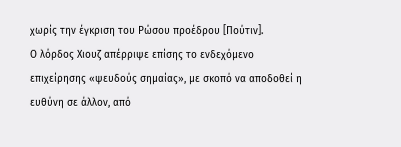χωρίς την έγκριση του Ρώσου προέδρου [Πούτιν].
Ο λόρδος Χιουζ απέρριψε επίσης το ενδεχόμενο επιχείρησης «ψευδούς σημαίας», με σκοπό να αποδοθεί η ευθύνη σε άλλον, από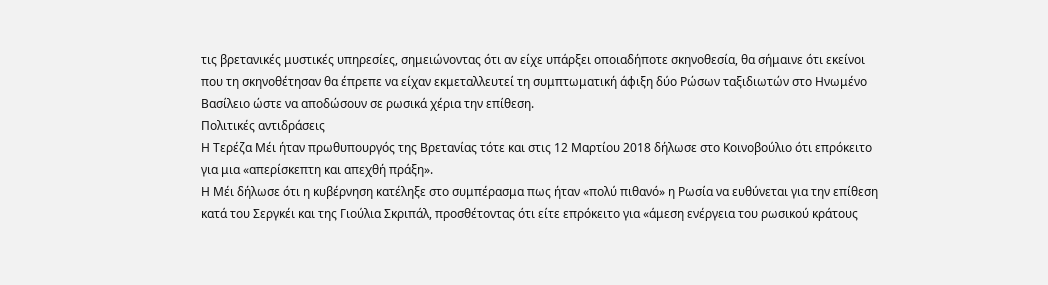τις βρετανικές μυστικές υπηρεσίες, σημειώνοντας ότι αν είχε υπάρξει οποιαδήποτε σκηνοθεσία, θα σήμαινε ότι εκείνοι που τη σκηνοθέτησαν θα έπρεπε να είχαν εκμεταλλευτεί τη συμπτωματική άφιξη δύο Ρώσων ταξιδιωτών στο Ηνωμένο Βασίλειο ώστε να αποδώσουν σε ρωσικά χέρια την επίθεση.
Πολιτικές αντιδράσεις
Η Τερέζα Μέι ήταν πρωθυπουργός της Βρετανίας τότε και στις 12 Μαρτίου 2018 δήλωσε στο Κοινοβούλιο ότι επρόκειτο για μια «απερίσκεπτη και απεχθή πράξη».
Η Μέι δήλωσε ότι η κυβέρνηση κατέληξε στο συμπέρασμα πως ήταν «πολύ πιθανό» η Ρωσία να ευθύνεται για την επίθεση κατά του Σεργκέι και της Γιούλια Σκριπάλ, προσθέτοντας ότι είτε επρόκειτο για «άμεση ενέργεια του ρωσικού κράτους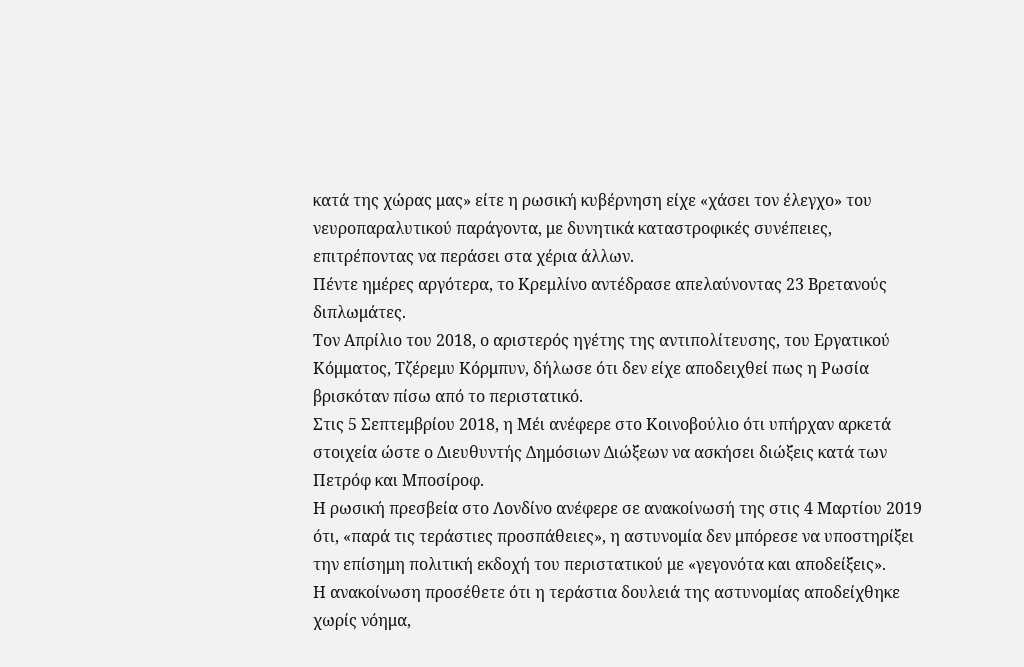κατά της χώρας μας» είτε η ρωσική κυβέρνηση είχε «χάσει τον έλεγχο» του νευροπαραλυτικού παράγοντα, με δυνητικά καταστροφικές συνέπειες, επιτρέποντας να περάσει στα χέρια άλλων.
Πέντε ημέρες αργότερα, το Κρεμλίνο αντέδρασε απελαύνοντας 23 Βρετανούς διπλωμάτες.
Τον Απρίλιο του 2018, ο αριστερός ηγέτης της αντιπολίτευσης, του Εργατικού Κόμματος, Τζέρεμυ Κόρμπυν, δήλωσε ότι δεν είχε αποδειχθεί πως η Ρωσία βρισκόταν πίσω από το περιστατικό.
Στις 5 Σεπτεμβρίου 2018, η Μέι ανέφερε στο Κοινοβούλιο ότι υπήρχαν αρκετά στοιχεία ώστε ο Διευθυντής Δημόσιων Διώξεων να ασκήσει διώξεις κατά των Πετρόφ και Μποσίροφ.
Η ρωσική πρεσβεία στο Λονδίνο ανέφερε σε ανακοίνωσή της στις 4 Μαρτίου 2019 ότι, «παρά τις τεράστιες προσπάθειες», η αστυνομία δεν μπόρεσε να υποστηρίξει την επίσημη πολιτική εκδοχή του περιστατικού με «γεγονότα και αποδείξεις».
Η ανακοίνωση προσέθετε ότι η τεράστια δουλειά της αστυνομίας αποδείχθηκε χωρίς νόημα,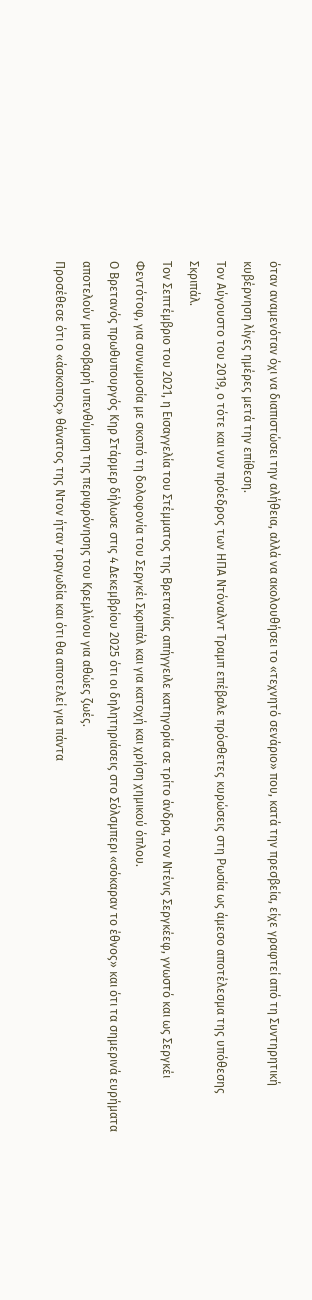όταν αναμενόταν όχι να διαπιστώσει την αλήθεια, αλλά να ακολουθήσει το «τεχνητό σενάριο» που, κατά την πρεσβεία, είχε γραφτεί από τη Συντηρητική κυβέρνηση λίγες ημέρες μετά την επίθεση.
Τον Αύγουστο του 2019, ο τότε και νυν πρόεδρος των ΗΠΑ Ντόναλντ Τραμπ επέβαλε πρόσθετες κυρώσεις στη Ρωσία ως άμεσο αποτέλεσμα της υπόθεσης Σκριπάλ.
Τον Σεπτέμβριο του 2021, η Εισαγγελία του Στέμματος της Βρετανίας απήγγειλε κατηγορία σε τρίτο άνδρα, τον Ντένις Σεργκέεφ, γνωστό και ως Σεργκέι Φεντότοφ, για συνωμοσία με σκοπό τη δολοφονία του Σεργκέι Σκριπάλ και για κατοχή και χρήση χημικού όπλου.
Ο Βρετανός πρωθυπουργός Κηρ Στάρμερ δήλωσε στις 4 Δεκεμβρίου 2025 ότι οι δηλητηριάσεις στο Σόλσμπερι «σόκαραν το έθνος» και ότι τα σημερινά ευρήματα αποτελούν μια σοβαρή υπενθύμιση της περιφρόνησης του Κρεμλίνου για αθώες ζωές.
Προσέθεσε ότι ο «άσκοπος» θάνατος της Ντον ήταν τραγωδία και ότι θα αποτελεί για πάντα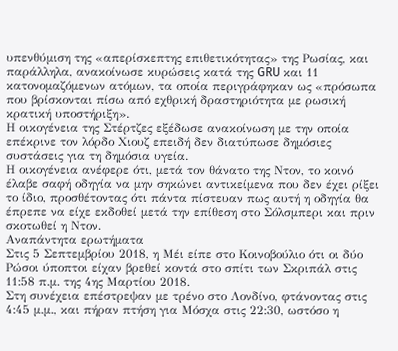υπενθύμιση της «απερίσκεπτης επιθετικότητας» της Ρωσίας, και παράλληλα, ανακοίνωσε κυρώσεις κατά της GRU και 11 κατονομαζόμενων ατόμων, τα οποία περιγράφηκαν ως «πρόσωπα που βρίσκονται πίσω από εχθρική δραστηριότητα με ρωσική κρατική υποστήριξη».
Η οικογένεια της Στέρτζες εξέδωσε ανακοίνωση με την οποία επέκρινε τον λόρδο Χιουζ επειδή δεν διατύπωσε δημόσιες συστάσεις για τη δημόσια υγεία.
Η οικογένεια ανέφερε ότι, μετά τον θάνατο της Ντον, το κοινό έλαβε σαφή οδηγία να μην σηκώνει αντικείμενα που δεν έχει ρίξει το ίδιο, προσθέτοντας ότι πάντα πίστευαν πως αυτή η οδηγία θα έπρεπε να είχε εκδοθεί μετά την επίθεση στο Σόλσμπερι και πριν σκοτωθεί η Ντον.
Αναπάντητα ερωτήματα
Στις 5 Σεπτεμβρίου 2018, η Μέι είπε στο Κοινοβούλιο ότι οι δύο Ρώσοι ύποπτοι είχαν βρεθεί κοντά στο σπίτι των Σκριπάλ στις 11:58 π.μ. της 4ης Μαρτίου 2018.
Στη συνέχεια επέστρεψαν με τρένο στο Λονδίνο, φτάνοντας στις 4:45 μ.μ., και πήραν πτήση για Μόσχα στις 22:30, ωστόσο η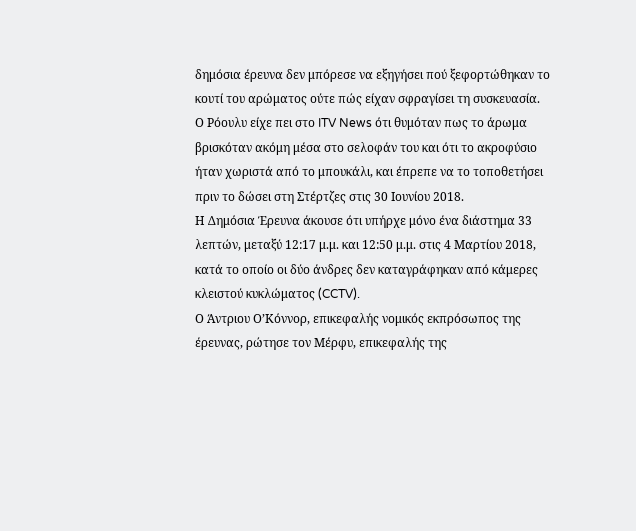δημόσια έρευνα δεν μπόρεσε να εξηγήσει πού ξεφορτώθηκαν το κουτί του αρώματος ούτε πώς είχαν σφραγίσει τη συσκευασία.
Ο Ρόουλυ είχε πει στο ITV News ότι θυμόταν πως το άρωμα βρισκόταν ακόμη μέσα στο σελοφάν του και ότι το ακροφύσιο ήταν χωριστά από το μπουκάλι, και έπρεπε να το τοποθετήσει πριν το δώσει στη Στέρτζες στις 30 Ιουνίου 2018.
Η Δημόσια Έρευνα άκουσε ότι υπήρχε μόνο ένα διάστημα 33 λεπτών, μεταξύ 12:17 μ.μ. και 12:50 μ.μ. στις 4 Μαρτίου 2018, κατά το οποίο οι δύο άνδρες δεν καταγράφηκαν από κάμερες κλειστού κυκλώματος (CCTV).
Ο Άντριου Ο’Κόννορ, επικεφαλής νομικός εκπρόσωπος της έρευνας, ρώτησε τον Μέρφυ, επικεφαλής της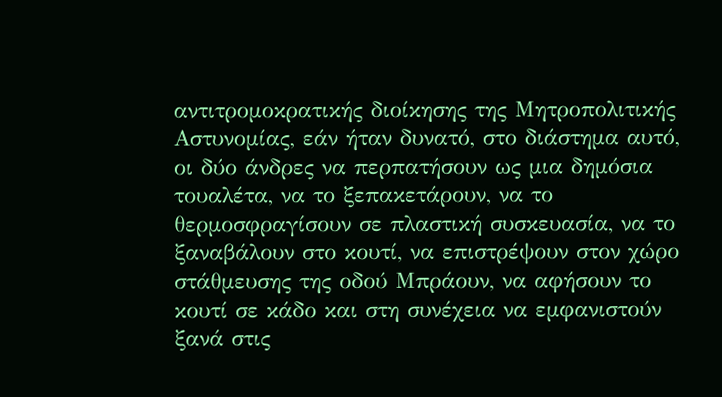αντιτρομοκρατικής διοίκησης της Μητροπολιτικής Αστυνομίας, εάν ήταν δυνατό, στο διάστημα αυτό, οι δύο άνδρες να περπατήσουν ως μια δημόσια τουαλέτα, να το ξεπακετάρουν, να το θερμοσφραγίσουν σε πλαστική συσκευασία, να το ξαναβάλουν στο κουτί, να επιστρέψουν στον χώρο στάθμευσης της οδού Μπράουν, να αφήσουν το κουτί σε κάδο και στη συνέχεια να εμφανιστούν ξανά στις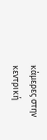κάμερες στην κεντρική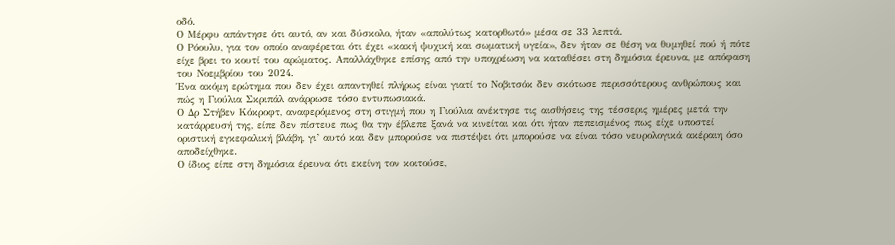οδό.
Ο Μέρφυ απάντησε ότι αυτό, αν και δύσκολο, ήταν «απολύτως κατορθωτό» μέσα σε 33 λεπτά.
Ο Ρόουλυ, για τον οποίο αναφέρεται ότι έχει «κακή ψυχική και σωματική υγεία», δεν ήταν σε θέση να θυμηθεί πού ή πότε είχε βρει το κουτί του αρώματος. Απαλλάχθηκε επίσης από την υποχρέωση να καταθέσει στη δημόσια έρευνα, με απόφαση του Νοεμβρίου του 2024.
Ένα ακόμη ερώτημα που δεν έχει απαντηθεί πλήρως είναι γιατί το Νοβιτσόκ δεν σκότωσε περισσότερους ανθρώπους και πώς η Γιούλια Σκριπάλ ανάρρωσε τόσο εντυπωσιακά.
Ο Δρ Στήβεν Κόκροφτ, αναφερόμενος στη στιγμή που η Γιούλια ανέκτησε τις αισθήσεις της τέσσερις ημέρες μετά την κατάρρευσή της, είπε δεν πίστευε πως θα την έβλεπε ξανά να κινείται και ότι ήταν πεπεισμένος πως είχε υποστεί οριστική εγκεφαλική βλάβη, γι’ αυτό και δεν μπορούσε να πιστέψει ότι μπορούσε να είναι τόσο νευρολογικά ακέραιη όσο αποδείχθηκε.
Ο ίδιος είπε στη δημόσια έρευνα ότι εκείνη τον κοιτούσε,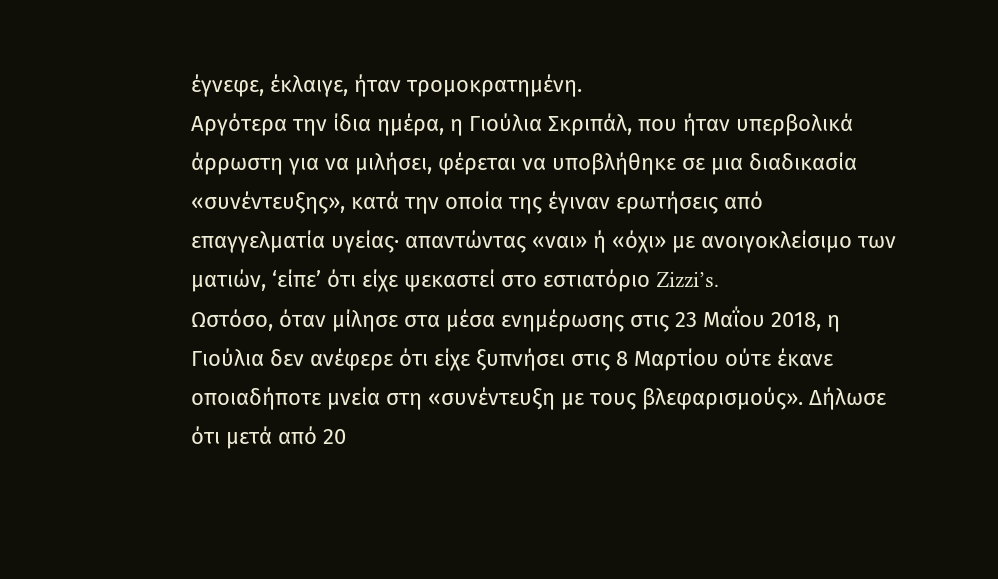έγνεφε, έκλαιγε, ήταν τρομοκρατημένη.
Αργότερα την ίδια ημέρα, η Γιούλια Σκριπάλ, που ήταν υπερβολικά άρρωστη για να μιλήσει, φέρεται να υποβλήθηκε σε μια διαδικασία «συνέντευξης», κατά την οποία της έγιναν ερωτήσεις από επαγγελματία υγείας· απαντώντας «ναι» ή «όχι» με ανοιγοκλείσιμο των ματιών, ‘είπε’ ότι είχε ψεκαστεί στο εστιατόριο Zizzi’s.
Ωστόσο, όταν μίλησε στα μέσα ενημέρωσης στις 23 Μαΐου 2018, η Γιούλια δεν ανέφερε ότι είχε ξυπνήσει στις 8 Μαρτίου ούτε έκανε οποιαδήποτε μνεία στη «συνέντευξη με τους βλεφαρισμούς». Δήλωσε ότι μετά από 20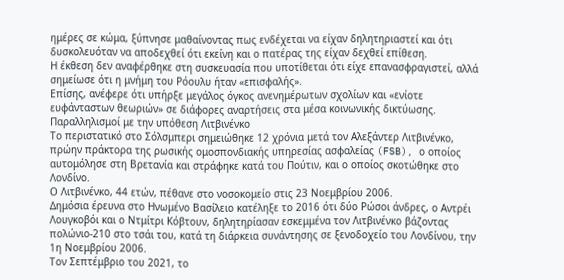ημέρες σε κώμα, ξύπνησε μαθαίνοντας πως ενδέχεται να είχαν δηλητηριαστεί και ότι δυσκολευόταν να αποδεχθεί ότι εκείνη και ο πατέρας της είχαν δεχθεί επίθεση.
Η έκθεση δεν αναφέρθηκε στη συσκευασία που υποτίθεται ότι είχε επανασφραγιστεί, αλλά σημείωσε ότι η μνήμη του Ρόουλυ ήταν «επισφαλής».
Επίσης, ανέφερε ότι υπήρξε μεγάλος όγκος ανενημέρωτων σχολίων και «ενίοτε ευφάνταστων θεωριών» σε διάφορες αναρτήσεις στα μέσα κοινωνικής δικτύωσης.
Παραλληλισμοί με την υπόθεση Λιτβινένκο
Το περιστατικό στο Σόλσμπερι σημειώθηκε 12 χρόνια μετά τον Αλεξάντερ Λιτβινένκο, πρώην πράκτορα της ρωσικής ομοσπονδιακής υπηρεσίας ασφαλείας (FSB), ο οποίος αυτομόλησε στη Βρετανία και στράφηκε κατά του Πούτιν, και ο οποίος σκοτώθηκε στο Λονδίνο.
Ο Λιτβινένκο, 44 ετών, πέθανε στο νοσοκομείο στις 23 Νοεμβρίου 2006.
Δημόσια έρευνα στο Ηνωμένο Βασίλειο κατέληξε το 2016 ότι δύο Ρώσοι άνδρες, ο Αντρέι Λουγκοβόι και ο Ντμίτρι Κόβτουν, δηλητηρίασαν εσκεμμένα τον Λιτβινένκο βάζοντας πολώνιο-210 στο τσάι του, κατά τη διάρκεια συνάντησης σε ξενοδοχείο του Λονδίνου, την 1η Νοεμβρίου 2006.
Τον Σεπτέμβριο του 2021, το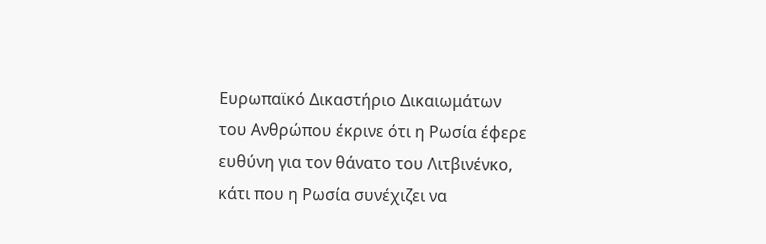Ευρωπαϊκό Δικαστήριο Δικαιωμάτων του Ανθρώπου έκρινε ότι η Ρωσία έφερε ευθύνη για τον θάνατο του Λιτβινένκο, κάτι που η Ρωσία συνέχιζει να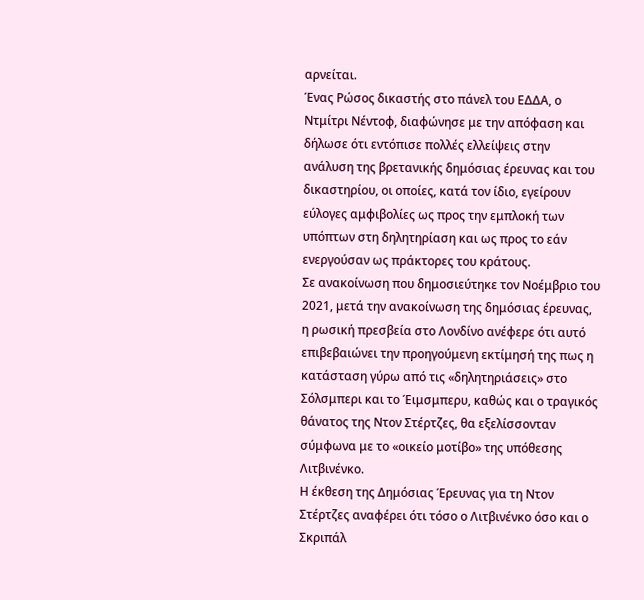αρνείται.
Ένας Ρώσος δικαστής στο πάνελ του ΕΔΔΑ, ο Ντμίτρι Νέντοφ, διαφώνησε με την απόφαση και δήλωσε ότι εντόπισε πολλές ελλείψεις στην ανάλυση της βρετανικής δημόσιας έρευνας και του δικαστηρίου, οι οποίες, κατά τον ίδιο, εγείρουν εύλογες αμφιβολίες ως προς την εμπλοκή των υπόπτων στη δηλητηρίαση και ως προς το εάν ενεργούσαν ως πράκτορες του κράτους.
Σε ανακοίνωση που δημοσιεύτηκε τον Νοέμβριο του 2021, μετά την ανακοίνωση της δημόσιας έρευνας, η ρωσική πρεσβεία στο Λονδίνο ανέφερε ότι αυτό επιβεβαιώνει την προηγούμενη εκτίμησή της πως η κατάσταση γύρω από τις «δηλητηριάσεις» στο Σόλσμπερι και το Έιμσμπερυ, καθώς και ο τραγικός θάνατος της Ντον Στέρτζες, θα εξελίσσονταν σύμφωνα με το «οικείο μοτίβο» της υπόθεσης Λιτβινένκο.
Η έκθεση της Δημόσιας Έρευνας για τη Ντον Στέρτζες αναφέρει ότι τόσο ο Λιτβινένκο όσο και ο Σκριπάλ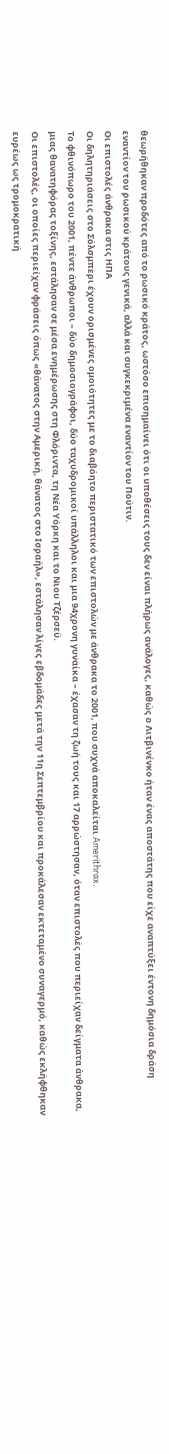θεωρήθηκαν προδότες από το ρωσικό κράτος, ωστόσο επισημαίνει ότι οι υποθέσεις τους δεν είναι πλήρως ανάλογες, καθώς ο Λιτβινένκο ήταν ένας αποστάτης που είχε αναπτύξει έντονη δημόσια δράση εναντίον του ρωσικού κράτους γενικά, αλλά και συγκεκριμένα εναντίον του Πούτιν.
Οι επιστολές άνθρακα στις ΗΠΑ
Οι δηλητηριάσεις στο Σόλσμπερι έχουν ορισμένες ομοιότητες με το διαβόητο περιστατικό των επιστολών με άνθρακα το 2001, που συχνά αποκαλείται Amerithrax.
Το φθινόπωρο του 2001, πέντε άνθρωποι – δύο δημοσιογράφοι, δύο ταχυδρομικοί υπάλληλοι και μια 94χρονη γυναίκα – έχασαν τη ζωή τους και 17 αρρώστησαν, όταν επιστολές που περιείχαν δείγματα άνθρακα, μιας θανατηφόρας τοξίνης, εστάλησαν σε μέσα ενημέρωσης στη Φλόριντα, τη Νέα Υόρκη και το Νιου Τζέρσεϋ.
Οι επιστολές, οι οποίες περιείχαν φράσεις όπως «θάνατος στην Αμερική, θάνατος στο Ισραήλ», εστάλησαν λίγες εβδομάδες μετά την 11η Σεπτεμβρίου και προκάλεσαν εκτεταμένο συναγερμό, καθώς εκλήφθηκαν ευρέως ως τρομοκρατική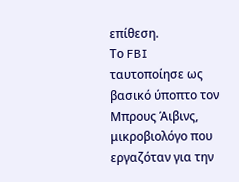επίθεση.
Το FBI ταυτοποίησε ως βασικό ύποπτο τον Μπρους Άιβινς, μικροβιολόγο που εργαζόταν για την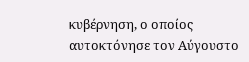κυβέρνηση, ο οποίος αυτοκτόνησε τον Αύγουστο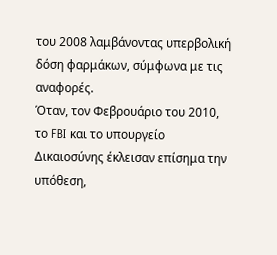του 2008 λαμβάνοντας υπερβολική δόση φαρμάκων, σύμφωνα με τις αναφορές.
Όταν, τον Φεβρουάριο του 2010, το FBI και το υπουργείο Δικαιοσύνης έκλεισαν επίσημα την υπόθεση,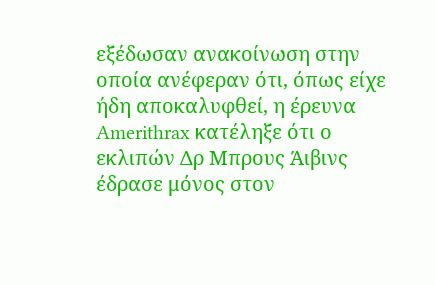εξέδωσαν ανακοίνωση στην οποία ανέφεραν ότι, όπως είχε ήδη αποκαλυφθεί, η έρευνα Amerithrax κατέληξε ότι ο εκλιπών Δρ Μπρους Άιβινς έδρασε μόνος στον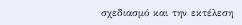σχεδιασμό και την εκτέλεση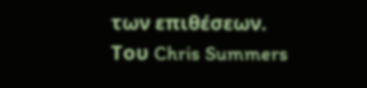των επιθέσεων.
Του Chris Summers